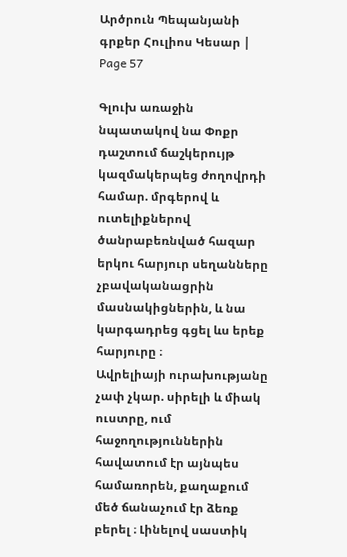Արծրուն Պեպանյանի գրքեր Հուլիոս Կեսար | Page 57

Գլուխ առաջին
նպատակով նա Փոքր դաշտում ճաշկերույթ կազմակերպեց ժողովրդի համար. մրգերով և ուտելիքներով ծանրաբեռնված հազար երկու հարյուր սեղանները չբավականացրին մասնակիցներին, և նա կարգադրեց գցել ևս երեք հարյուրը ։
Ավրելիայի ուրախությանը չափ չկար. սիրելի և միակ ուստրը, ում հաջողություններին հավատում էր այնպես համառորեն, քաղաքում մեծ ճանաչում էր ձեռք բերել ։ Լինելով սաստիկ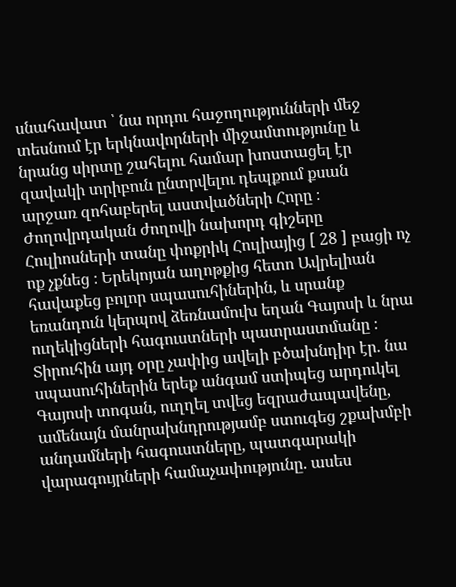սնահավատ ՝ նա որդու հաջողությունների մեջ տեսնում էր երկնավորների միջամտությունը և նրանց սիրտը շահելու համար խոստացել էր զավակի տրիբուն ընտրվելու դեպքում քսան արջառ զոհաբերել աստվածների Հորը ։
Ժողովրդական ժողովի նախորդ գիշերը Հուլիոսների տանը փոքրիկ Հուլիայից [ 28 ] բացի ոչ ոք չքնեց ։ Երեկոյան աղոթքից հետո Ավրելիան հավաքեց բոլոր սպասուհիներին, և սրանք եռանդուն կերպով ձեռնամուխ եղան Գայոսի և նրա ուղեկիցների հագուստների պատրաստմանը ։ Տիրուհին այդ օրը չափից ավելի բծախնդիր էր. նա սպասուհիներին երեք անգամ ստիպեց արդուկել Գայոսի տոգան, ուղղել տվեց եզրաժապավենը, ամենայն մանրախնդրությամբ ստուգեց շքախմբի անդամների հագուստները, պատգարակի վարագույրների համաչափությունը. ասես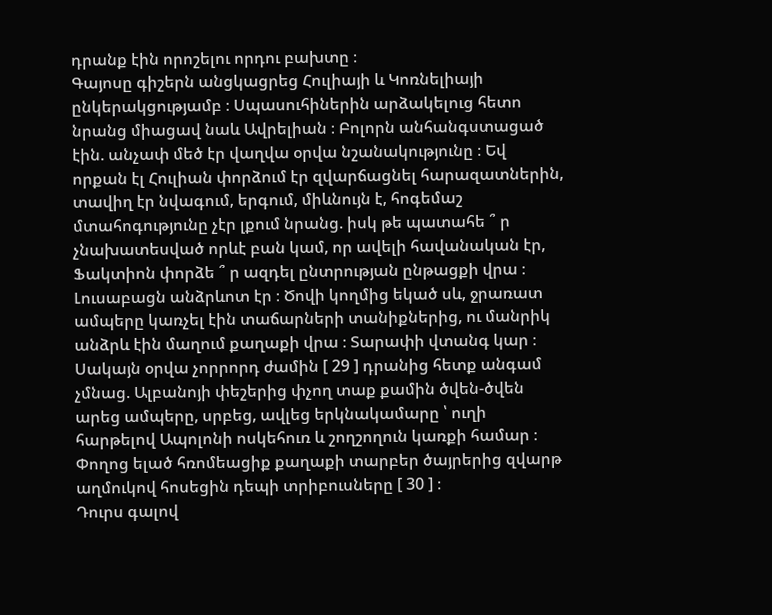դրանք էին որոշելու որդու բախտը ։
Գայոսը գիշերն անցկացրեց Հուլիայի և Կոռնելիայի ընկերակցությամբ ։ Սպասուհիներին արձակելուց հետո նրանց միացավ նաև Ավրելիան ։ Բոլորն անհանգստացած էին. անչափ մեծ էր վաղվա օրվա նշանակությունը ։ Եվ որքան էլ Հուլիան փորձում էր զվարճացնել հարազատներին, տավիղ էր նվագում, երգում, միևնույն է, հոգեմաշ մտահոգությունը չէր լքում նրանց. իսկ թե պատահե ՞ ր չնախատեսված որևէ բան կամ, որ ավելի հավանական էր, Ֆակտիոն փորձե ՞ ր ազդել ընտրության ընթացքի վրա ։
Լուսաբացն անձրևոտ էր ։ Ծովի կողմից եկած սև, ջրառատ ամպերը կառչել էին տաճարների տանիքներից, ու մանրիկ անձրև էին մաղում քաղաքի վրա ։ Տարափի վտանգ կար ։ Սակայն օրվա չորրորդ ժամին [ 29 ] դրանից հետք անգամ չմնաց. Ալբանոյի փեշերից փչող տաք քամին ծվեն-ծվեն արեց ամպերը, սրբեց, ավլեց երկնակամարը ՝ ուղի հարթելով Ապոլոնի ոսկեհուռ և շողշողուն կառքի համար ։ Փողոց ելած հռոմեացիք քաղաքի տարբեր ծայրերից զվարթ աղմուկով հոսեցին դեպի տրիբուսները [ 30 ] ։
Դուրս գալով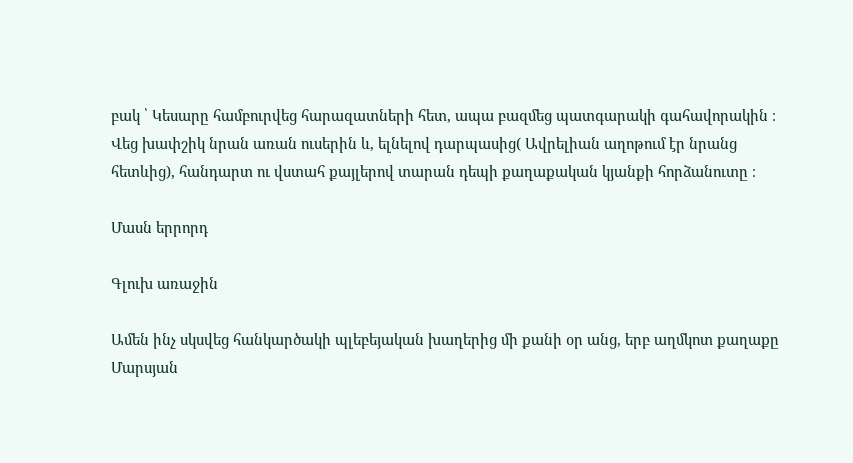բակ ՝ Կեսարը համբուրվեց հարազատների հետ, ապա բազմեց պատգարակի գահավորակին ։ Վեց խափշիկ նրան առան ուսերին և, ելնելով դարպասից( Ավրելիան աղոթում էր նրանց հետևից), հանդարտ ու վստահ քայլերով տարան դեպի քաղաքական կյանքի հորձանուտը ։

Մասն երրորդ

Գլուխ առաջին

Ամեն ինչ սկսվեց հանկարծակի պլեբեյական խաղերից մի քանի օր անց, երբ աղմկոտ քաղաքը Մարսյան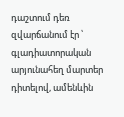դաշտում դեռ զվարճանում էր ՝ գլադիատորական արյունահեղ մարտեր դիտելով, ամենևին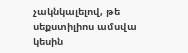չակնկալելով, թե սեքստիլիոս ամսվա կեսին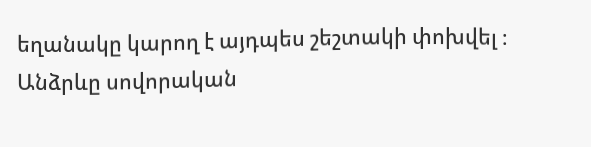եղանակը կարող է այդպես շեշտակի փոխվել ։ Անձրևը սովորական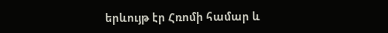երևույթ էր Հռոմի համար և